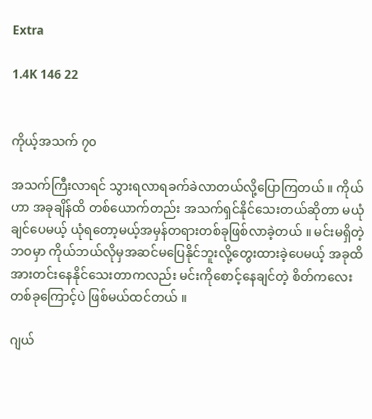Extra

1.4K 146 22


ကိုယ့်အသက် ၇၀

အသက်ကြီးလာရင် သွားရလာရခက်ခဲလာတယ်လို့ပြောကြတယ် ။ ကိုယ်ဟာ အခုချိန်ထိ တစ်ယောက်တည်း အသက်ရှင်နိုင်သေးတယ်ဆိုတာ မယုံချင်ပေမယ့် ယုံရတော့မယ့်အမှန်တရားတစ်ခုဖြစ်လာခဲ့တယ် ။ မင်းမရှိတဲ့ ဘဝမှာ ကိုယ်ဘယ်လိုမှအဆင်မပြေနိုင်ဘူးလို့တွေးထားခဲ့ပေမယ့် အခုထိအားတင်းနေနိုင်သေးတာကလည်း မင်းကိုစောင့်နေချင်တဲ့ စိတ်ကလေးတစ်ခုကြောင့်ပဲ ဖြစ်မယ်ထင်တယ် ။

ဂျယ်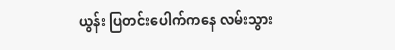ယွန်း ပြတင်းပေါက်ကနေ လမ်းသွား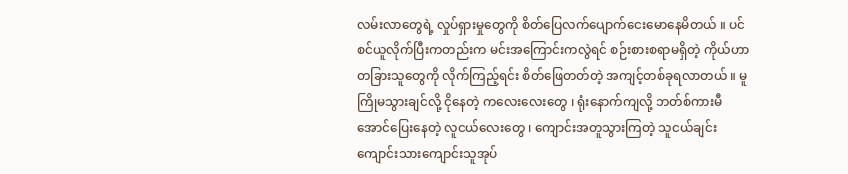လမ်းလာတွေရဲ့ လှုပ်ရှားမှုတွေကို စိတ်ပြေလက်ပျောက်ငေးမောနေမိတယ် ။ ပင်စင်ယူလိုက်ပြီးကတည်းက မင်းအကြောင်းကလွဲရင် စဉ်းစားစရာမရှိတဲ့ ကိုယ်ဟာ တခြားသူတွေကို လိုက်ကြည့်ရင်း စိတ်ဖြေတတ်တဲ့ အကျင့်တစ်ခုရလာတယ် ။ မူကြိုမသွားချင်လို့ ငိုနေတဲ့ ကလေးလေးတွေ ၊ ရုံးနောက်ကျလို့ ဘတ်စ်ကားမီအောင်ပြေးနေတဲ့ လူငယ်လေးတွေ ၊ ကျောင်းအတူသွားကြတဲ့ သူငယ်ချင်းကျောင်းသားကျောင်းသူအုပ်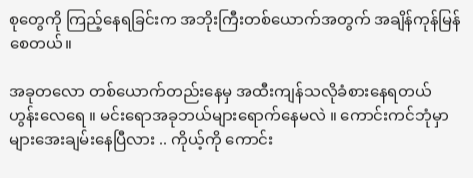စုတွေကို ကြည့်နေရခြင်းက အဘိုးကြီးတစ်ယောက်အတွက် အချိန်ကုန်မြန်စေတယ်။

အခုတလော တစ်ယောက်တည်းနေမှ အထီးကျန်သလိုခံစားနေရတယ် ဟွန်းလေရေ ။ မင်းရောအခုဘယ်များရောက်နေမလဲ ။ ကောင်းကင်ဘုံမှာများအေးချမ်းနေပြီလား .. ကိုယ့်ကို ကောင်း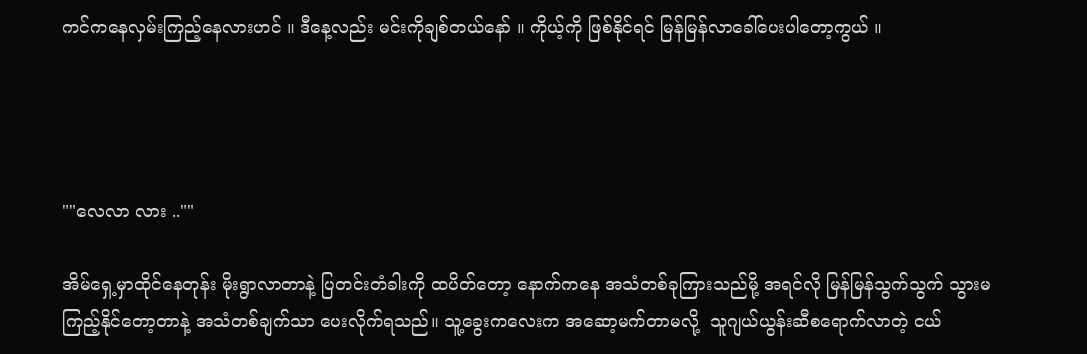ကင်ကနေလှမ်းကြည့်နေလားဟင် ။ ဒီနေ့လည်း မင်းကိုချစ်တယ်နော် ။ ကိုယ့်ကို ဖြစ်နိုင်ရင် မြန်မြန်လာခေါ်ပေးပါတော့ကွယ် ။




""လေလာ လား ..""

အိမ်ရှေ့မှာထိုင်နေတုန်း မိုးရွာလာတာနဲ့ ပြတင်းတံခါးကို ထပိတ်တော့ နောက်ကနေ အသံတစ်ခုကြားသည်မို့ အရင်လို မြန်မြန်သွက်သွက် သွားမကြည့်နိုင်တော့တာနဲ့ အသံတစ်ချက်သာ ပေးလိုက်ရသည်။ သူ့ခွေးကလေးက အဆော့မက်တာမလို့  သူဂျယ်ယွန်းဆီစရောက်လာတဲ့ ငယ်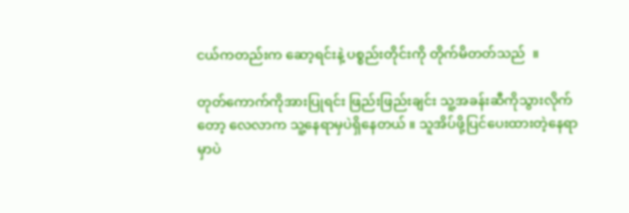ငယ်ကတည်းက ဆော့ရင်းနဲ့ ပစ္စည်းတိုင်းကို တိုက်မိတတ်သည်  ။

တုတ်ကောက်ကိုအားပြုရင်း ဖြည်းဖြည်းချင်း သူ့အခန်းဆီကိုသွားလိုက်တော့ လေလာက သူ့နေရာမှပဲရှိနေတယ် ။ သူအိပ်ဖို့ပြင်ပေးထားတဲ့နေရာမှာပဲ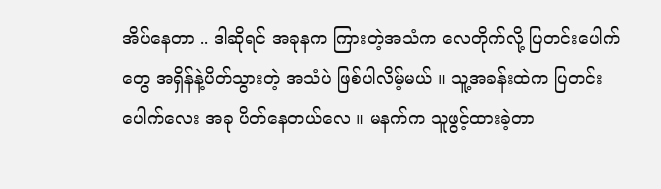အိပ်နေတာ .. ဒါဆိုရင် အခုနက ကြားတဲ့အသံက လေတိုက်လို့ ပြတင်းပေါက်တွေ အရှိန်နဲ့ပိတ်သွားတဲ့ အသံပဲ ဖြစ်ပါလိမ့်မယ် ။ သူ့အခန်းထဲက ပြတင်းပေါက်လေး အခု ပိတ်နေတယ်လေ ။ မနက်က သူဖွင့်ထားခဲ့တာ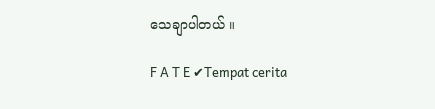သေချာပါတယ် ။

F A T E ✔Tempat cerita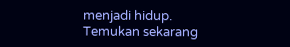menjadi hidup. Temukan sekarang